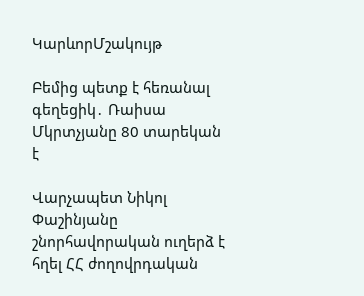ԿարևորՄշակույթ

Բեմից պետք է հեռանալ գեղեցիկ․ Ռաիսա Մկրտչյանը 80 տարեկան է

Վարչապետ Նիկոլ Փաշինյանը շնորհավորական ուղերձ է հղել ՀՀ ժողովրդական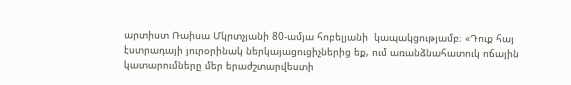արտիստ Ռաիսա Մկրտչյանի 80-ամյա հոբելյանի  կապակցությամբ։ «Դուք հայ էստրադայի յուրօրինակ ներկայացուցիչներից եք, ում առանձնահատուկ ոճային կատարումները մեր երաժշտարվեստի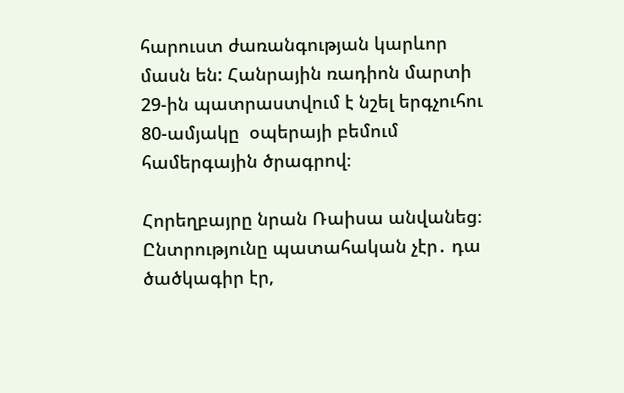հարուստ ժառանգության կարևոր մասն են: Հանրային ռադիոն մարտի 29-ին պատրաստվում է նշել երգչուհու 80-ամյակը  օպերայի բեմում համերգային ծրագրով։

Հորեղբայրը նրան Ռաիսա անվանեց։ Ընտրությունը պատահական չէր․ դա ծածկագիր էր,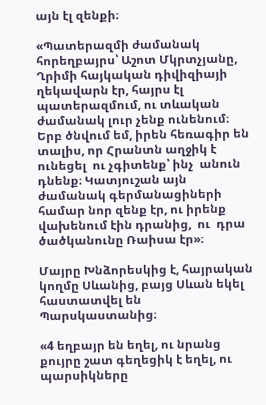այն էլ զենքի։

«Պատերազմի ժամանակ հորեղբայրս՝ Աշոտ Մկրտչյանը, Ղրիմի հայկական դիվիզիայի ղեկավարն էր, հայրս էլ  պատերազմում, ու տևական ժամանակ լուր չենք ունենում։ Երբ ծնվում եմ, իրեն հեռագիր են տալիս, որ Հրանտն աղջիկ է ունեցել  ու չգիտենք՝ ինչ  անուն դնենք։ Կատյուշան այն ժամանակ գերմանացիների համար նոր զենք էր, ու իրենք վախենում էին դրանից,  ու  դրա ծածկանունը Ռաիսա էր»։

Մայրը Խնձորեսկից է, հայրական կողմը Սևանից, բայց Սևան եկել հաստատվել են Պարսկաստանից։

«4 եղբայր են եղել, ու նրանց քույրը շատ գեղեցիկ է եղել, ու պարսիկները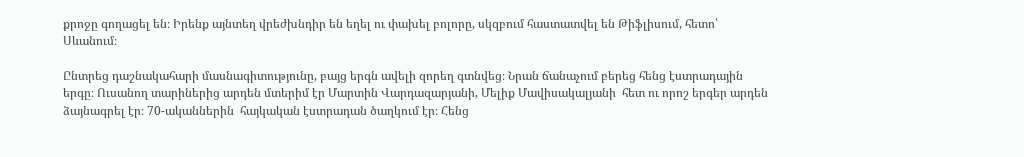քրոջը գողացել են։ Իրենք այնտեղ վրեժխնդիր են եղել ու փախել բոլորը, սկզբում հաստատվել են Թիֆլիսում, հետո՝ Սևանում։

Ընտրեց դաշնակահարի մասնագիտությունը, բայց երգն ավելի զորեղ գտնվեց։ Նրան ճանաչում բերեց հենց էստրադային երգը։ Ուսանող տարիներից արդեն մտերիմ էր Մարտին Վարդազարյանի, Մելիք Մավիսակալյանի  հետ ու որոշ երգեր արդեն ձայնագրել էր։ 70-ականներին  հայկական էստրադան ծաղկում էր։ Հենց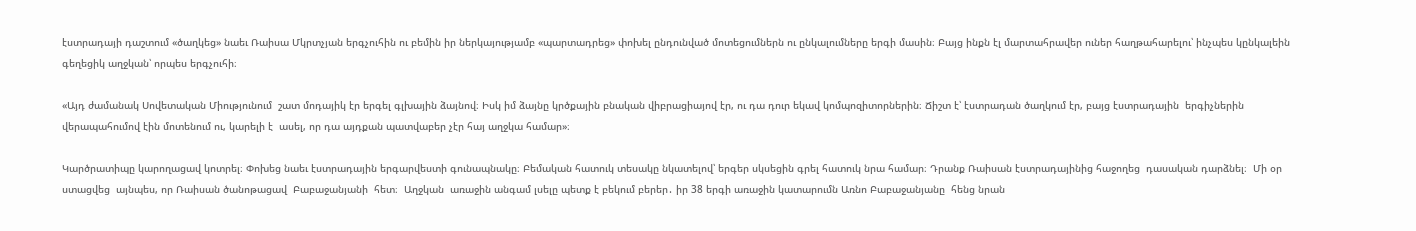էստրադայի դաշտում «ծաղկեց» նաեւ Ռաիսա Մկրտչյան երգչուհին ու բեմին իր ներկայությամբ «պարտադրեց» փոխել ընդունված մոտեցումներն ու ընկալումները երգի մասին։ Բայց ինքն էլ մարտահրավեր ուներ հաղթահարելու՝ ինչպես կընկալեին գեղեցիկ աղջկան՝ որպես երգչուհի։

«Այդ ժամանակ Սովետական Միությունում  շատ մոդայիկ էր երգել գլխային ձայնով։ Իսկ իմ ձայնը կրծքային բնական վիբրացիայով էր, ու դա դուր եկավ կոմպոզիտորներին։ Ճիշտ է՝ էստրադան ծաղկում էր, բայց էստրադային  երգիչներին   վերապահումով էին մոտենում ու, կարելի է  ասել, որ դա այդքան պատվաբեր չէր հայ աղջկա համար»։

Կարծրատիպը կարողացավ կոտրել։ Փոխեց նաեւ էստրադային երգարվեստի գունապնակը։ Բեմական հատուկ տեսակը նկատելով՝ երգեր սկսեցին գրել հատուկ նրա համար։ Դրանք Ռաիսան էստրադայինից հաջողեց  դասական դարձնել։  Մի օր ստացվեց  այնպես, որ Ռաիսան ծանոթացավ  Բաբաջանյանի  հետ։  Աղջկան  առաջին անգամ լսելը պետք է բեկում բերեր․ իր 38 երգի առաջին կատարումն Առնո Բաբաջանյանը  հենց նրան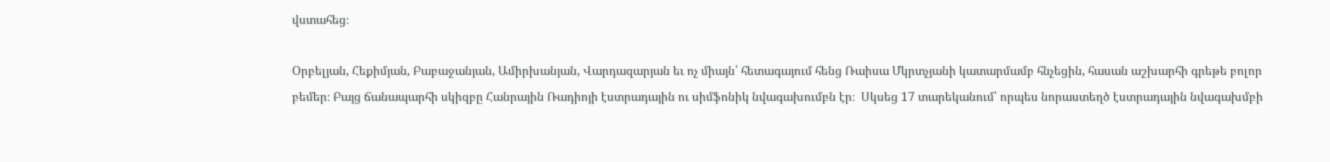վստահեց։

Օրբելյան, Հեքիմյան, Բաբաջանյան, Ամիրխանյան, Վարդազարյան եւ ոչ միայն՝ հետագայում հենց Ռաիսա Մկրտչյանի կատարմամբ հնչեցին, հասան աշխարհի գրեթե բոլոր բեմեր։ Բայց ճանապարհի սկիզբը Հանրային Ռադիոյի էստրադային ու սիմֆոնիկ նվագախումբն էր։  Սկսեց 17 տարեկանում՝ որպես նորաստեղծ էստրադային նվագախմբի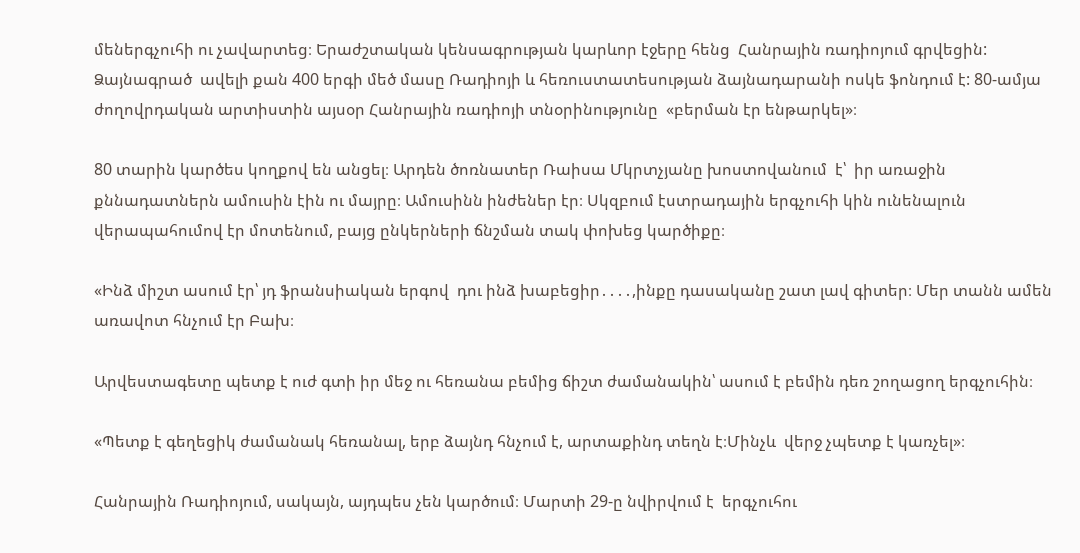մեներգչուհի ու չավարտեց։ Երաժշտական կենսագրության կարևոր էջերը հենց  Հանրային ռադիոյում գրվեցին: Ձայնագրած  ավելի քան 400 երգի մեծ մասը Ռադիոյի և հեռուստատեսության ձայնադարանի ոսկե ֆոնդում է: 80-ամյա ժողովրդական արտիստին այսօր Հանրային ռադիոյի տնօրինությունը  «բերման էր ենթարկել»։

80 տարին կարծես կողքով են անցել։ Արդեն ծոռնատեր Ռաիսա Մկրտչյանը խոստովանում  է՝  իր առաջին քննադատներն ամուսին էին ու մայրը։ Ամուսինն ինժեներ էր։ Սկզբում էստրադային երգչուհի կին ունենալուն վերապահումով էր մոտենում, բայց ընկերների ճնշման տակ փոխեց կարծիքը։

«Ինձ միշտ ասում էր՝ յդ ֆրանսիական երգով  դու ինձ խաբեցիր․․․․,ինքը դասականը շատ լավ գիտեր։ Մեր տանն ամեն առավոտ հնչում էր Բախ։

Արվեստագետը պետք է ուժ գտի իր մեջ ու հեռանա բեմից ճիշտ ժամանակին՝ ասում է բեմին դեռ շողացող երգչուհին։

«Պետք է գեղեցիկ ժամանակ հեռանալ, երբ ձայնդ հնչում է, արտաքինդ տեղն է։Մինչև  վերջ չպետք է կառչել»։

Հանրային Ռադիոյում, սակայն, այդպես չեն կարծում։ Մարտի 29-ը նվիրվում է  երգչուհու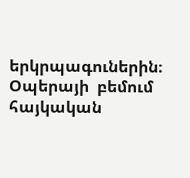երկրպագուներին։ Օպերայի  բեմում հայկական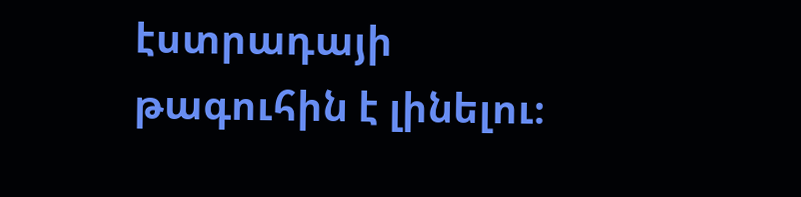էստրադայի թագուհին է լինելու։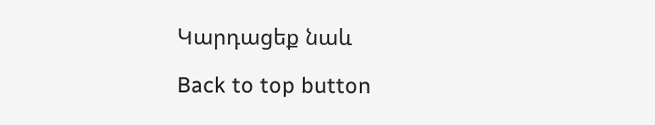Կարդացեք նաև

Back to top button